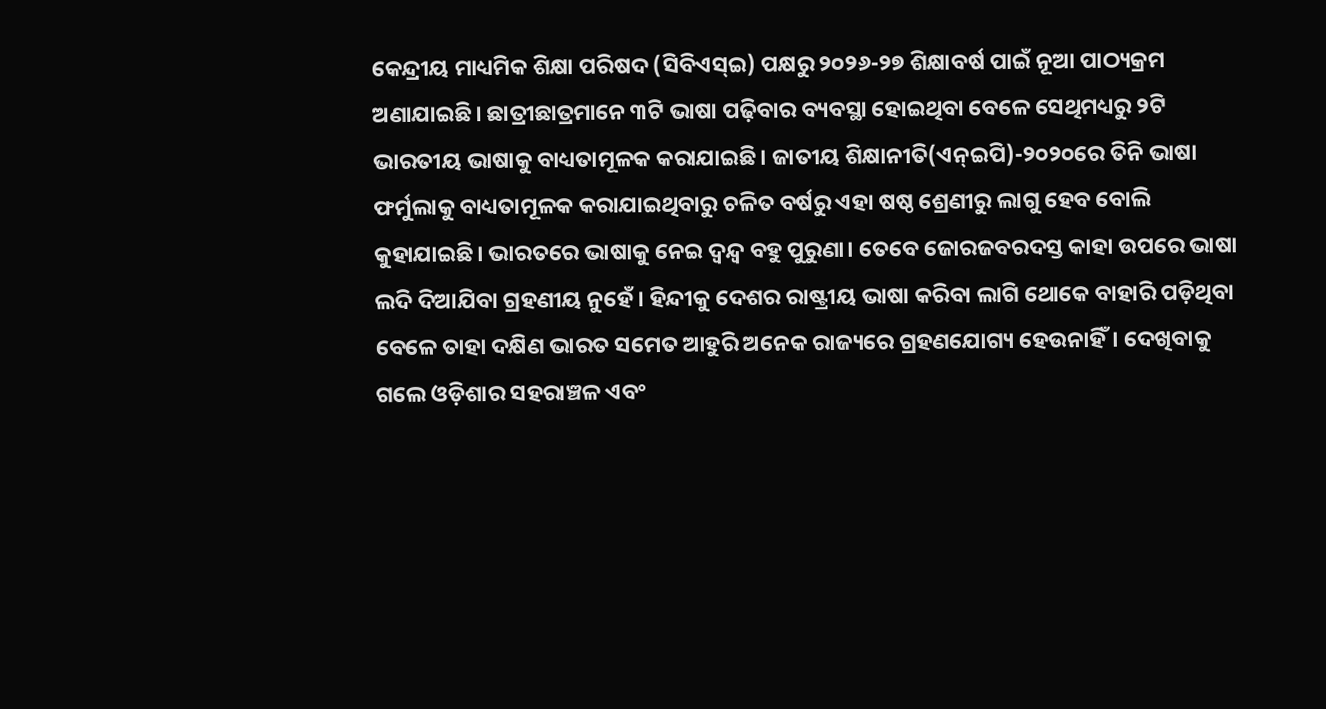କେନ୍ଦ୍ରୀୟ ମାଧ୍ୟମିକ ଶିକ୍ଷା ପରିଷଦ (ସିବିଏସ୍ଇ) ପକ୍ଷରୁ ୨୦୨୬-୨୭ ଶିକ୍ଷାବର୍ଷ ପାଇଁ ନୂଆ ପାଠ୍ୟକ୍ରମ ଅଣାଯାଇଛି। ଛାତ୍ରୀଛାତ୍ରମାନେ ୩ଟି ଭାଷା ପଢ଼ିବାର ବ୍ୟବସ୍ଥା ହୋଇଥିବା ବେଳେ ସେଥିମଧ୍ୟରୁ ୨ଟି ଭାରତୀୟ ଭାଷାକୁ ବାଧ୍ୟତାମୂଳକ କରାଯାଇଛି। ଜାତୀୟ ଶିକ୍ଷାନୀତି(ଏନ୍ଇପି)-୨୦୨୦ରେ ତିନି ଭାଷା ଫର୍ମୁଲାକୁ ବାଧ୍ୟତାମୂଳକ କରାଯାଇଥିବାରୁ ଚଳିତ ବର୍ଷରୁ ଏହା ଷଷ୍ଠ ଶ୍ରେଣୀରୁ ଲାଗୁ ହେବ ବୋଲି କୁହାଯାଇଛି। ଭାରତରେ ଭାଷାକୁ ନେଇ ଦ୍ୱନ୍ଦ୍ୱ ବହୁ ପୁରୁଣା। ତେବେ ଜୋରଜବରଦସ୍ତ କାହା ଉପରେ ଭାଷା ଲଦି ଦିଆଯିବା ଗ୍ରହଣୀୟ ନୁହେଁ। ହିନ୍ଦୀକୁ ଦେଶର ରାଷ୍ଟ୍ରୀୟ ଭାଷା କରିବା ଲାଗି ଥୋକେ ବାହାରି ପଡ଼ିଥିବା ବେଳେ ତାହା ଦକ୍ଷିଣ ଭାରତ ସମେତ ଆହୁରି ଅନେକ ରାଜ୍ୟରେ ଗ୍ରହଣଯୋଗ୍ୟ ହେଉନାହିଁ। ଦେଖିବାକୁ ଗଲେ ଓଡ଼ିଶାର ସହରାଞ୍ଚଳ ଏବଂ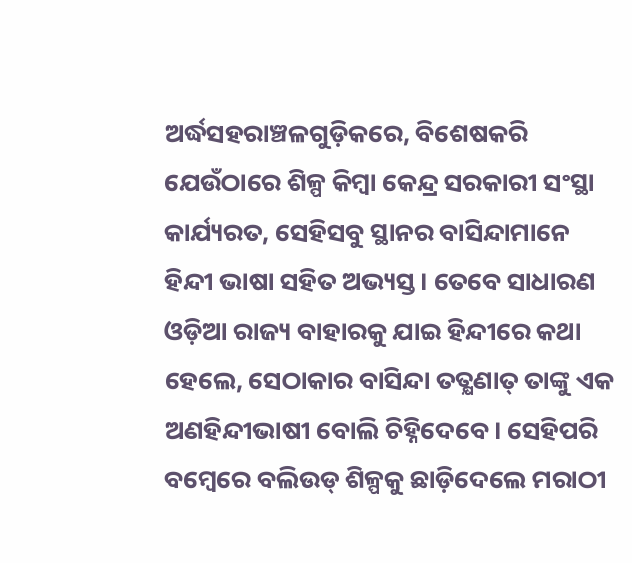ଅର୍ଦ୍ଧସହରାଞ୍ଚଳଗୁଡ଼ିକରେ, ବିଶେଷକରି ଯେଉଁଠାରେ ଶିଳ୍ପ କିମ୍ବା କେନ୍ଦ୍ର ସରକାରୀ ସଂସ୍ଥା କାର୍ଯ୍ୟରତ, ସେହିସବୁ ସ୍ଥାନର ବାସିନ୍ଦାମାନେ ହିନ୍ଦୀ ଭାଷା ସହିତ ଅଭ୍ୟସ୍ତ। ତେବେ ସାଧାରଣ ଓଡ଼ିଆ ରାଜ୍ୟ ବାହାରକୁ ଯାଇ ହିନ୍ଦୀରେ କଥା ହେଲେ, ସେଠାକାର ବାସିନ୍ଦା ତତ୍କ୍ଷଣାତ୍ ତାଙ୍କୁ ଏକ ଅଣହିନ୍ଦୀଭାଷୀ ବୋଲି ଚିହ୍ନିଦେବେ। ସେହିପରି ବମ୍ବେରେ ବଲିଉଡ୍ ଶିଳ୍ପକୁ ଛାଡ଼ିଦେଲେ ମରାଠୀ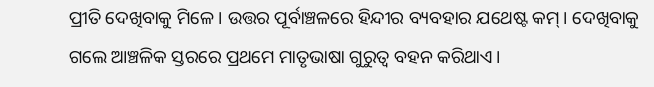ପ୍ରୀତି ଦେଖିବାକୁ ମିଳେ। ଉତ୍ତର ପୂର୍ବାଞ୍ଚଳରେ ହିନ୍ଦୀର ବ୍ୟବହାର ଯଥେଷ୍ଟ କମ୍। ଦେଖିବାକୁ ଗଲେ ଆଞ୍ଚଳିକ ସ୍ତରରେ ପ୍ରଥମେ ମାତୃଭାଷା ଗୁରୁତ୍ୱ ବହନ କରିଥାଏ।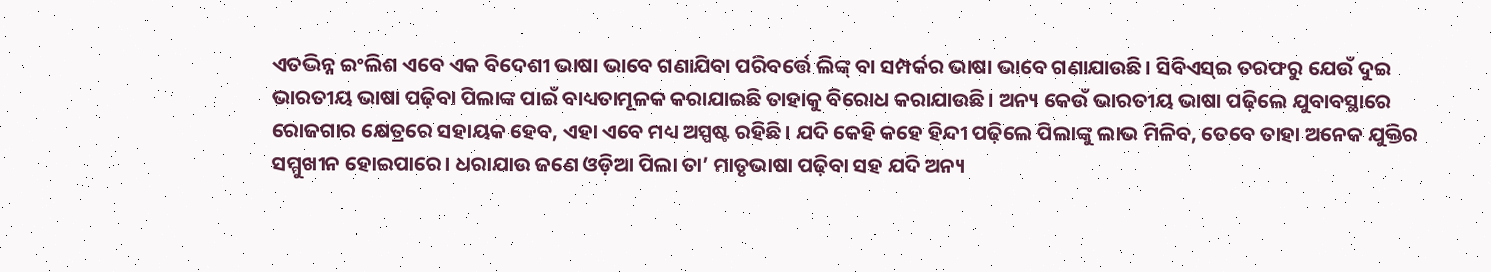ଏତଦ୍ଭିନ୍ନ ଇଂଲିଶ ଏବେ ଏକ ବିଦେଶୀ ଭାଷା ଭାବେ ଗଣାଯିବା ପରିବର୍ତ୍ତେ ଲିଙ୍କ୍ ବା ସମ୍ପର୍କର ଭାଷା ଭାବେ ଗଣାଯାଉଛି। ସିବିଏସ୍ଇ ତରଫରୁ ଯେଉଁ ଦୁଇ ଭାରତୀୟ ଭାଷା ପଢ଼ିବା ପିଲାଙ୍କ ପାଇଁ ବାଧ୍ୟତାମୂଳକ କରାଯାଇଛି ତାହାକୁ ବିରୋଧ କରାଯାଉଛି। ଅନ୍ୟ କେଉଁ ଭାରତୀୟ ଭାଷା ପଢ଼ିଲେ ଯୁବାବସ୍ଥାରେ ରୋଜଗାର କ୍ଷେତ୍ରରେ ସହାୟକ ହେବ, ଏହା ଏବେ ମଧ୍ୟ ଅସ୍ପଷ୍ଟ ରହିଛି। ଯଦି କେହି କହେ ହିନ୍ଦୀ ପଢ଼ିଲେ ପିଲାଙ୍କୁ ଲାଭ ମିଳିବ, ତେବେ ତାହା ଅନେକ ଯୁକ୍ତିର ସମ୍ମୁଖୀନ ହୋଇପାରେ। ଧରାଯାଉ ଜଣେ ଓଡ଼ିଆ ପିଲା ତା’ ମାତୃଭାଷା ପଢ଼ିବା ସହ ଯଦି ଅନ୍ୟ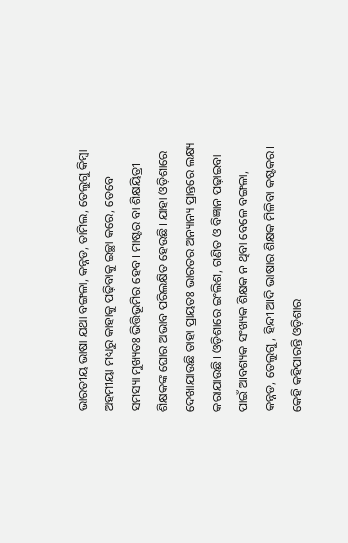ଭାରତୀୟ ଭାଷା ଯଥା ବଙ୍ଗଳା, କନ୍ନଡ, ତାମିଲ, ତେଲୁଗୁ କିମ୍ବା ଅହମୀୟା ମଧ୍ୟରୁ କାହାକୁ ପଢ଼ିବାକୁ ଇଚ୍ଛା କରେ, ତେବେ ସମସ୍ୟା ମୁଖ୍ୟତଃ ଭିତ୍ତିଭୂମିର ହେବ। ମାଷ୍ଟର ବା ଶିକ୍ଷୟିତ୍ରୀ ଶିକ୍ଷକଙ୍କ ଘୋର ଅଭାବ ପରିଲକ୍ଷିତ ହେଉଛି। ଯାହା ଓଡ଼ିଶାରେ ଦେଖାଯାଉଛି ତାହା ପ୍ରାୟତଃ ଭାରତର ଅନ୍ୟାନ୍ୟ ପ୍ରାନ୍ତରେ ଲକ୍ଷ୍ୟ କରାଯାଉଛି। ଓଡ଼ିଶାରେ ଇଂଲିଶ, ଗଣିତ ଓ ବିଜ୍ଞାନ ପଢ଼ାଇବା ପାଇଁ ଆବଶ୍ୟକ ସଂଖ୍ୟକ ଶିକ୍ଷକ ନ ଥିବା ବେଳେ ବଙ୍ଗଳା, କନ୍ନଡ, ତେଲୁଗୁ, ହିନ୍ଦୀ ଆଦି ଭାଷାର ଶିକ୍ଷକ ମିଳିବା କଷ୍ଟକର। କେହି କହିପାରନ୍ତି ଓଡ଼ିଶାର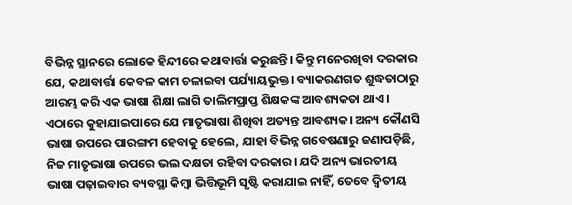ବିଭିନ୍ନ ସ୍ଥାନରେ ଲୋକେ ହିନ୍ଦୀରେ କଥାବାର୍ତ୍ତା କରୁଛନ୍ତି। କିନ୍ତୁ ମନେରଖିବା ଦରକାର ଯେ, କଥାବାର୍ତ୍ତା କେବଳ କାମ ଚଳାଇବା ପର୍ଯ୍ୟାୟଭୁକ୍ତ। ବ୍ୟାକରଣଗତ ଶୁଦ୍ଧତାଠାରୁ ଆରମ୍ଭ କରି ଏକ ଭାଷା ଶିକ୍ଷା ଲାଗି ତାଲିମପ୍ରାପ୍ତ ଶିକ୍ଷକଙ୍କ ଆବଶ୍ୟକତା ଥାଏ। ଏଠାରେ କୁହାଯାଇପାରେ ଯେ ମାତୃଭାଷା ଶିଖିବା ଅତ୍ୟନ୍ତ ଆବଶ୍ୟକ। ଅନ୍ୟ କୌଣସି ଭାଷା ଉପରେ ପାରଙ୍ଗମ ହେବାକୁ ହେଲେ, ଯାହା ବିଭିନ୍ନ ଗବେଷଣାରୁ ଜଣାପଡ଼ିଛି, ନିଜ ମାତୃଭାଷା ଉପରେ ଭଲ ଦକ୍ଷତା ରହିବା ଦରକାର। ଯଦି ଅନ୍ୟ ଭାରତୀୟ ଭାଷା ପଢ଼ାଇବାର ବ୍ୟବସ୍ଥା କିମ୍ବା ଭିତ୍ତିଭୂମି ସୃଷ୍ଟି କରାଯାଇ ନାହିଁ, ତେବେ ଦ୍ୱିତୀୟ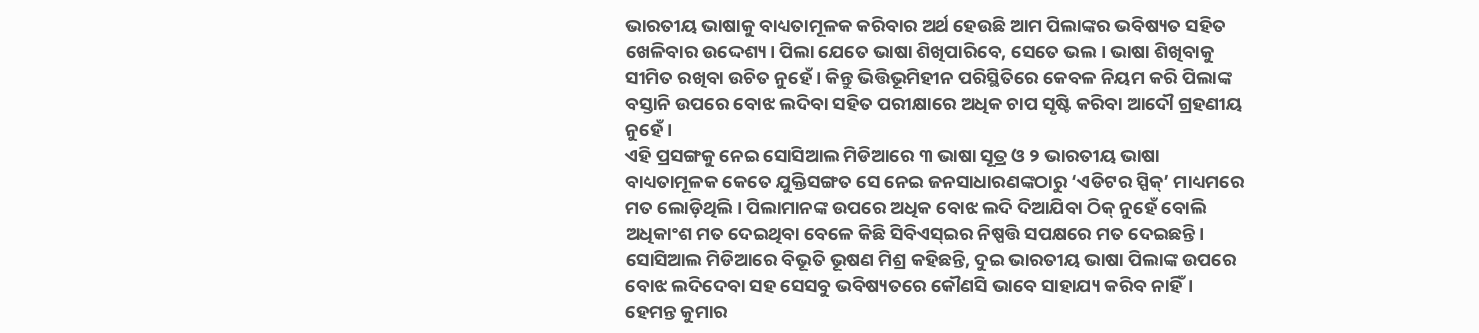ଭାରତୀୟ ଭାଷାକୁ ବାଧ୍ୟତାମୂଳକ କରିବାର ଅର୍ଥ ହେଉଛି ଆମ ପିଲାଙ୍କର ଭବିଷ୍ୟତ ସହିତ ଖେଳିବାର ଉଦ୍ଦେଶ୍ୟ। ପିଲା ଯେତେ ଭାଷା ଶିଖିପାରିବେ, ସେତେ ଭଲ। ଭାଷା ଶିଖିବାକୁ ସୀମିତ ରଖିବା ଉଚିତ ନୁହେଁ। କିନ୍ତୁ ଭିତ୍ତିଭୂମିହୀନ ପରିସ୍ଥିତିରେ କେବଳ ନିୟମ କରି ପିଲାଙ୍କ ବସ୍ତାନି ଉପରେ ବୋଝ ଲଦିବା ସହିତ ପରୀକ୍ଷାରେ ଅଧିକ ଚାପ ସୃଷ୍ଟି କରିବା ଆଦୌ ଗ୍ରହଣୀୟ ନୁହେଁ।
ଏହି ପ୍ରସଙ୍ଗକୁ ନେଇ ସୋସିଆଲ ମିଡିଆରେ ୩ ଭାଷା ସୂତ୍ର ଓ ୨ ଭାରତୀୟ ଭାଷା ବାଧ୍ୟତାମୂଳକ କେତେ ଯୁକ୍ତିସଙ୍ଗତ ସେ ନେଇ ଜନସାଧାରଣଙ୍କଠାରୁ ‘ଏଡିଟର ସ୍ପିକ୍’ ମାଧ୍ୟମରେ ମତ ଲୋଡ଼ିଥିଲି। ପିଲାମାନଙ୍କ ଉପରେ ଅଧିକ ବୋଝ ଲଦି ଦିଆଯିବା ଠିକ୍ ନୁହେଁ ବୋଲି ଅଧିକାଂଶ ମତ ଦେଇଥିବା ବେଳେ କିଛି ସିବିଏସ୍ଇର ନିଷ୍ପତ୍ତି ସପକ୍ଷରେ ମତ ଦେଇଛନ୍ତି। ସୋସିଆଲ ମିଡିଆରେ ବିଭୂତି ଭୂଷଣ ମିଶ୍ର କହିଛନ୍ତି, ଦୁଇ ଭାରତୀୟ ଭାଷା ପିଲାଙ୍କ ଉପରେ ବୋଝ ଲଦିଦେବା ସହ ସେସବୁ ଭବିଷ୍ୟତରେ କୌଣସି ଭାବେ ସାହାଯ୍ୟ କରିବ ନାହିଁ। ହେମନ୍ତ କୁମାର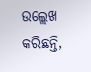ଉଲ୍ଲେଖ କରିଛନ୍ତି,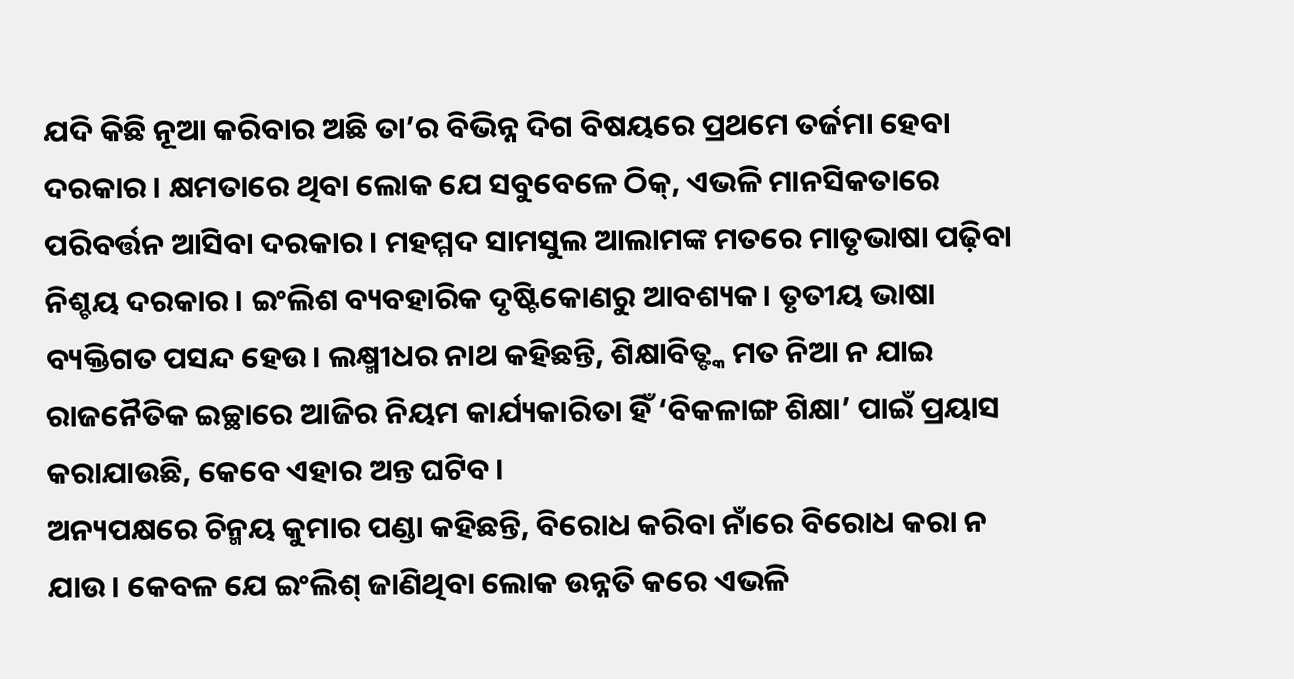ଯଦି କିଛି ନୂଆ କରିବାର ଅଛି ତା’ର ବିଭିନ୍ନ ଦିଗ ବିଷୟରେ ପ୍ରଥମେ ତର୍ଜମା ହେବା ଦରକାର। କ୍ଷମତାରେ ଥିବା ଲୋକ ଯେ ସବୁବେଳେ ଠିକ୍, ଏଭଳି ମାନସିକତାରେ ପରିବର୍ତ୍ତନ ଆସିବା ଦରକାର। ମହମ୍ମଦ ସାମସୁଲ ଆଲାମଙ୍କ ମତରେ ମାତୃଭାଷା ପଢ଼ିବା ନିଶ୍ଚୟ ଦରକାର। ଇଂଲିଶ ବ୍ୟବହାରିକ ଦୃଷ୍ଟିକୋଣରୁ ଆବଶ୍ୟକ। ତୃତୀୟ ଭାଷା ବ୍ୟକ୍ତିଗତ ପସନ୍ଦ ହେଉ। ଲକ୍ଷ୍ମୀଧର ନାଥ କହିଛନ୍ତି, ଶିକ୍ଷାବିତ୍ଙ୍କ ମତ ନିଆ ନ ଯାଇ ରାଜନୈତିକ ଇଚ୍ଛାରେ ଆଜିର ନିୟମ କାର୍ଯ୍ୟକାରିତା ହିଁ ‘ବିକଳାଙ୍ଗ ଶିକ୍ଷା’ ପାଇଁ ପ୍ରୟାସ କରାଯାଉଛି, କେବେ ଏହାର ଅନ୍ତ ଘଟିବ।
ଅନ୍ୟପକ୍ଷରେ ଚିନ୍ମୟ କୁମାର ପଣ୍ଡା କହିଛନ୍ତି, ବିରୋଧ କରିବା ନାଁରେ ବିରୋଧ କରା ନ ଯାଉ। କେବଳ ଯେ ଇଂଲିଶ୍ ଜାଣିଥିବା ଲୋକ ଉନ୍ନତି କରେ ଏଭଳି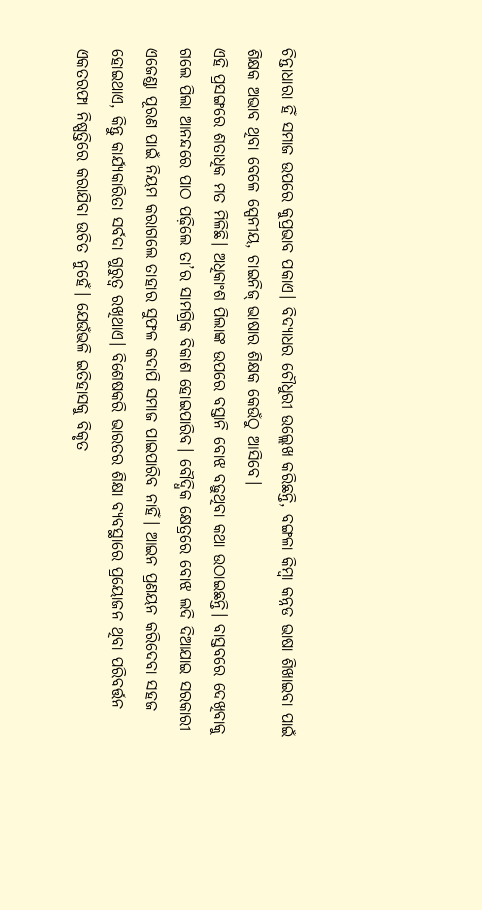ଚିନ୍ତାଧାରା ହିଁ ସମାଜ ଉପରେ କୁପ୍ରଭାବ ପକାଏ। ବିଦ୍ୟାଧର ଚୌଧୁରୀ ଉଲ୍ଲେଖ କରିଛନ୍ତି, ବଙ୍ଗଳା କିମ୍ବା କନ୍ନଡ ଭାଷା ଶିଖାଇବା ପାଇଁ ଶିକ୍ଷକ ଅଭାବ ଥିବା ବେଳେ ସ୍ପେନୀୟ, ଚାଇନିଜ୍ ଭାଷାର ଶିକ୍ଷକ କେଉଁଠୁ ଆସିବେ।
ଏହି ପ୍ରସଙ୍ଗରେ ଶତାଧିକ ମତ ମିଳିଛି। ଅଧିକାଂଶ ପିଲାଙ୍କ ଉପରେ ବସ୍ତାନି ବୋଝ ବଢ଼ୁଥିବା କଥା ଉଠାଇଛନ୍ତି। ବାସ୍ତବରେ ଦେଖିବାକୁ ଗଲେ ପିଲା ଆନନ୍ଦରେ ପାଠ ପଢ଼ିଲେ ତା’ର ସାମଗ୍ରିକ ବିକାଶ ହୋଇପାରିବ। ବୌଦ୍ଧିକ କ୍ଷେତ୍ରରେ ବୋଝ ଲଦି ଦିଆଯାଇ ସରକାରୀ ଏଜେଣ୍ଡା ପୂରଣ ପାଇଁ ନିୟମ କରାଗଲେ ତାହାର ସୁଫଳ କଦାପି ସମାଜ ପାଇପାରିବ ନାହିଁ। ଆଇନ ପ୍ରଣୟନ କରିଦେବା ସହଜ ହୋଇଥାଏ, କିନ୍ତୁ କାର୍ଯ୍ୟକାରିତା ସର୍ବଦା ଗୁରୁତ୍ୱ ରଖିଥାଏ। ବିଶେଷକରି ଭାରତର ଶିକ୍ଷା ବ୍ୟବସ୍ଥାରେ ପ୍ରୟୋଜନ ଥିବା ପରିବର୍ତ୍ତନ ଏକତରଫା ନିଷ୍ପତ୍ତିରେ କରାଯିବା ଉଚିତ ନୁହେଁ। ଯେଉଁଭଳି ଇତିହାସକୁ ବିକୃତ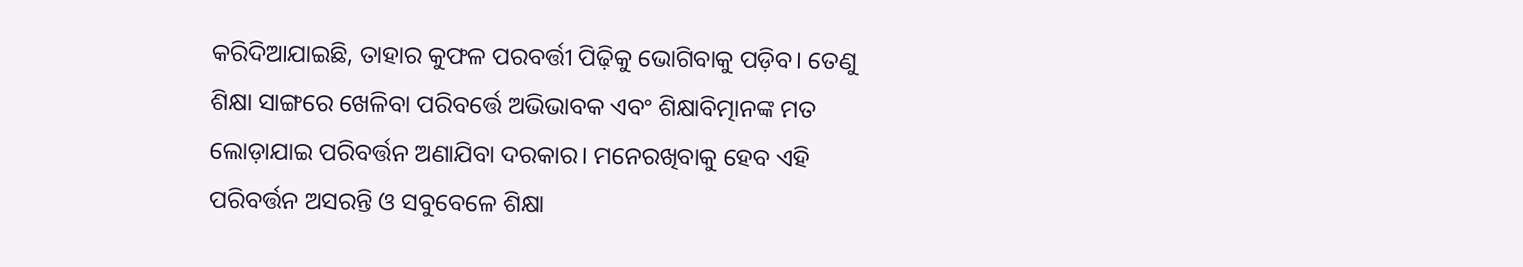କରିଦିଆଯାଇଛି, ତାହାର କୁଫଳ ପରବର୍ତ୍ତୀ ପିଢ଼ିକୁ ଭୋଗିବାକୁ ପଡ଼ିବ। ତେଣୁ ଶିକ୍ଷା ସାଙ୍ଗରେ ଖେଳିବା ପରିବର୍ତ୍ତେ ଅଭିଭାବକ ଏବଂ ଶିକ୍ଷାବିତ୍ମାନଙ୍କ ମତ ଲୋଡ଼ାଯାଇ ପରିବର୍ତ୍ତନ ଅଣାଯିବା ଦରକାର। ମନେରଖିବାକୁ ହେବ ଏହି ପରିବର୍ତ୍ତନ ଅସରନ୍ତି ଓ ସବୁବେଳେ ଶିକ୍ଷା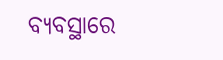ବ୍ୟବସ୍ଥାରେ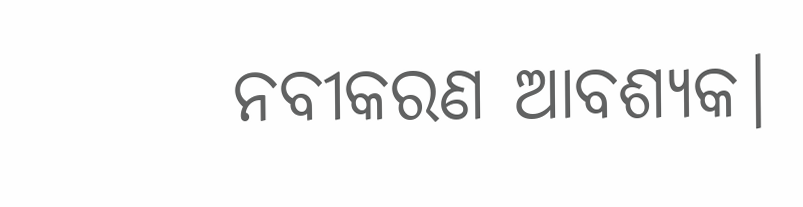ନବୀକରଣ ଆବଶ୍ୟକ।